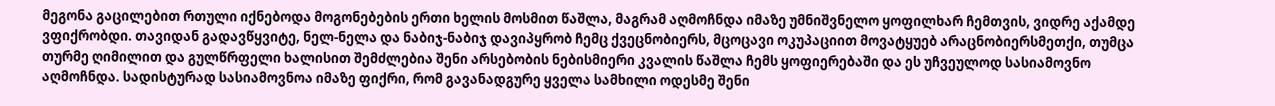მეგონა გაცილებით რთული იქნებოდა მოგონებების ერთი ხელის მოსმით წაშლა, მაგრამ აღმოჩნდა იმაზე უმნიშვნელო ყოფილხარ ჩემთვის, ვიდრე აქამდე ვფიქრობდი. თავიდან გადავწყვიტე, ნელ-ნელა და ნაბიჯ-ნაბიჯ დავიპყრობ ჩემც ქვეცნობიერს, მცოცავი ოკუპაციით მოვატყუებ არაცნობიერსმეთქი, თუმცა თურმე ღიმილით და გულწრფელი ხალისით შემძლებია შენი არსებობის ნებისმიერი კვალის წაშლა ჩემს ყოფიერებაში და ეს უჩვეულოდ სასიამოვნო აღმოჩნდა. სადისტურად სასიამოვნოა იმაზე ფიქრი, რომ გავანადგურე ყველა სამხილი ოდესმე შენი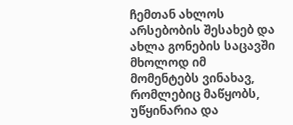ჩემთან ახლოს არსებობის შესახებ და ახლა გონების საცავში მხოლოდ იმ მომენტებს ვინახავ, რომლებიც მაწყობს, უწყინარია და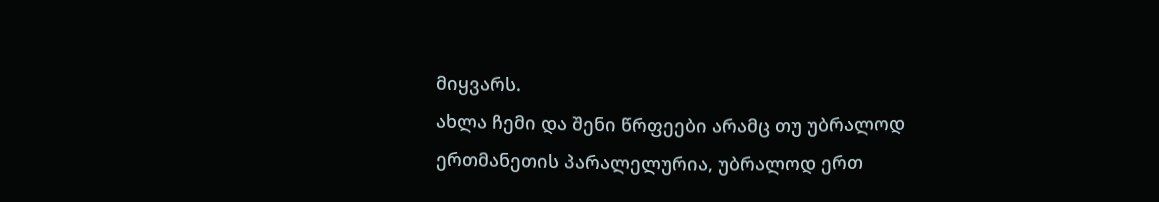მიყვარს.
ახლა ჩემი და შენი წრფეები არამც თუ უბრალოდ ერთმანეთის პარალელურია, უბრალოდ ერთ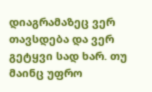დიაგრამაზეც ვერ თავსდება და ვერ გეტყვი სად ხარ. თუ მაინც უფრო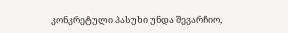კონკრეტული პასუხი უნდა შევარჩიო,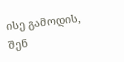ისე გამოდის, შენ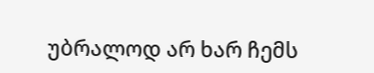უბრალოდ არ ხარ ჩემს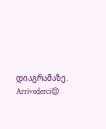დიაგრამაზე.
Arrivederci😌